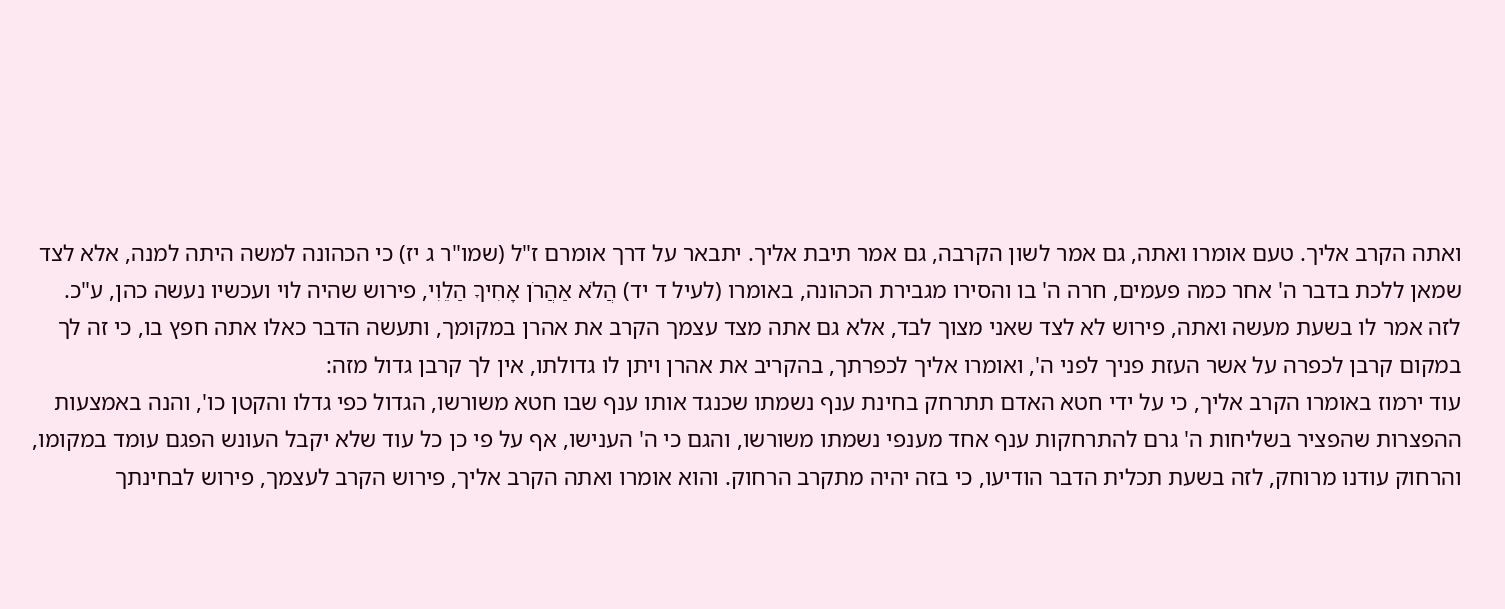ואתה הקרב אליך. טעם אומרו ואתה, גם אמר לשון הקרבה, גם אמר תיבת אליך. יתבאר על דרך אומרם ז"ל (שמו"ר ג יז) כי הכהונה למשה היתה למנה, אלא לצד שמאן ללכת בדבר ה' אחר כמה פעמים, חרה ה' בו והסירו מגבירת הכהונה, באומרו (לעיל ד יד) הֲלֹא אַהֲרֹן אָחִיךָ הַלֵוִי, פירוש שהיה לוי ועכשיו נעשה כהן, ע"כ. לזה אמר לו בשעת מעשה ואתה, פירוש לא לצד שאני מצוך לבד, אלא גם אתה מצד עצמך הקרב את אהרן במקומך, ותעשה הדבר כאלו אתה חפץ בו, כי זה לך במקום קרבן לכפרה על אשר העזת פניך לפני ה', ואומרו אליך לכפרתך, בהקריב את אהרן ויתן לו גדולתו, אין לך קרבן גדול מזה:
עוד ירמוז באומרו הקרב אליך, כי על ידי חטא האדם תתרחק בחינת ענף נשמתו שכנגד אותו ענף שבו חטא משורשו, הגדול כפי גדלו והקטן כו', והנה באמצעות ההפצרות שהפציר בשליחות ה' גרם להתרחקות ענף אחד מענפי נשמתו משורשו, והגם כי ה' הענישו, אף על פי כן כל עוד שלא יקבל העונש הפגם עומד במקומו, והרחוק עודנו מרוחק, לזה בשעת תכלית הדבר הודיעו, כי בזה יהיה מתקרב הרחוק. והוא אומרו ואתה הקרב אליך, פירוש הקרב לעצמך, פירוש לבחינתך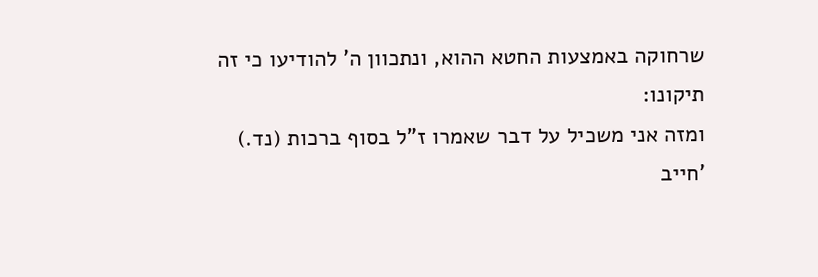שרחוקה באמצעות החטא ההוא, ונתכוון ה' להודיעו כי זה תיקונו:
ומזה אני משכיל על דבר שאמרו ז"ל בסוף ברכות (נד.) 'חייב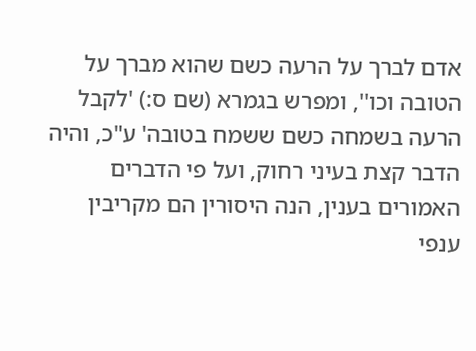אדם לברך על הרעה כשם שהוא מברך על הטובה וכו'', ומפרש בגמרא (שם ס:) 'לקבל הרעה בשמחה כשם ששמח בטובה' ע"כ, והיה הדבר קצת בעיני רחוק, ועל פי הדברים האמורים בענין, הנה היסורין הם מקריבין ענפי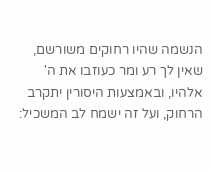הנשמה שהיו רחוקים משורשם, שאין לך רע ומר כעוזבו את ה' אלהיו, ובאמצעות היסורין יתקרב הרחוק, ועל זה ישמח לב המשכיל: